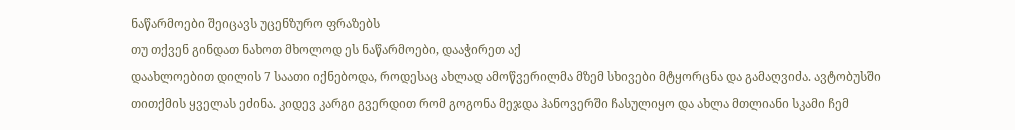ნაწარმოები შეიცავს უცენზურო ფრაზებს
თუ თქვენ გინდათ ნახოთ მხოლოდ ეს ნაწარმოები, დააჭირეთ აქ
დაახლოებით დილის 7 საათი იქნებოდა, როდესაც ახლად ამოწვერილმა მზემ სხივები მტყორცნა და გამაღვიძა. ავტობუსში თითქმის ყველას ეძინა. კიდევ კარგი გვერდით რომ გოგონა მეჯდა ჰანოვერში ჩასულიყო და ახლა მთლიანი სკამი ჩემ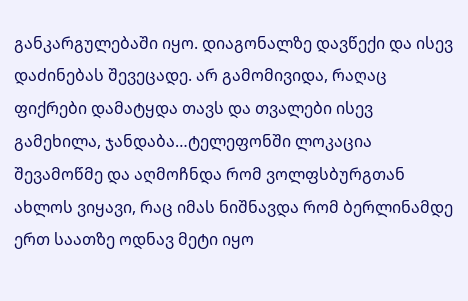განკარგულებაში იყო. დიაგონალზე დავწექი და ისევ დაძინებას შევეცადე. არ გამომივიდა, რაღაც ფიქრები დამატყდა თავს და თვალები ისევ გამეხილა, ჯანდაბა…ტელეფონში ლოკაცია შევამოწმე და აღმოჩნდა რომ ვოლფსბურგთან ახლოს ვიყავი, რაც იმას ნიშნავდა რომ ბერლინამდე ერთ საათზე ოდნავ მეტი იყო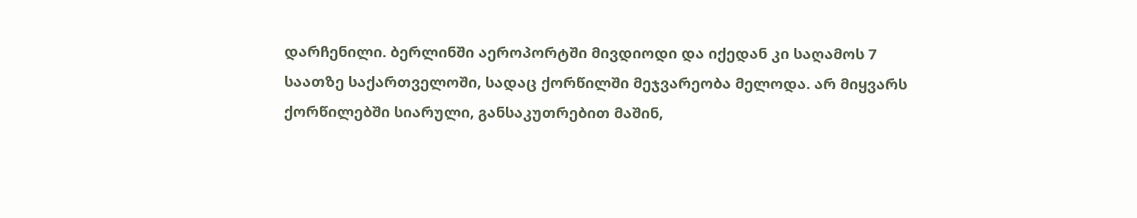დარჩენილი. ბერლინში აეროპორტში მივდიოდი და იქედან კი საღამოს 7 საათზე საქართველოში, სადაც ქორწილში მეჯვარეობა მელოდა. არ მიყვარს ქორწილებში სიარული, განსაკუთრებით მაშინ,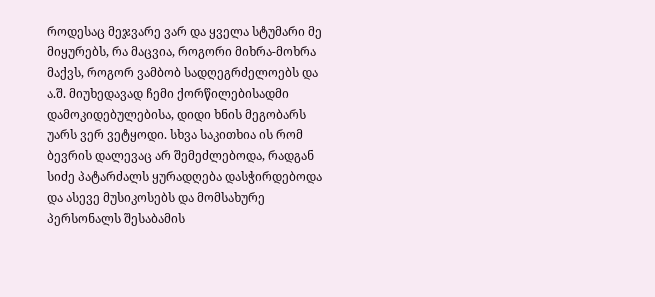როდესაც მეჯვარე ვარ და ყველა სტუმარი მე მიყურებს, რა მაცვია, როგორი მიხრა-მოხრა მაქვს, როგორ ვამბობ სადღეგრძელოებს და ა.შ. მიუხედავად ჩემი ქორწილებისადმი დამოკიდებულებისა, დიდი ხნის მეგობარს უარს ვერ ვეტყოდი. სხვა საკითხია ის რომ ბევრის დალევაც არ შემეძლებოდა, რადგან სიძე პატარძალს ყურადღება დასჭირდებოდა და ასევე მუსიკოსებს და მომსახურე პერსონალს შესაბამის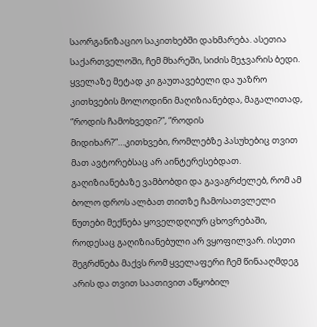საორგანიზაციო საკითხებში დახმარება. ასეთია საქართველოში, ჩემ მხარეში, სიძის მეჯვარის ბედი. ყველაზე მეტად კი გაუთავებელი და უაზრო კითხვების მოლოდინი მაღიზიანებდა, მაგალითად, “როდის ჩამოხვედი?”, “როდის მიდიხარ?”…კითხვები, რომლებზე პასუხებიც თვით მათ ავტორებსაც არ აინტერესებდათ. გაღიზიანებაზე ვამბობდი და გავაგრძელებ, რომ ამ ბოლო დროს ალბათ თითზე ჩამოსათვლელი წუთები მექნება ყოველდღიურ ცხოვრებაში, როდესაც გაღიზიანებული არ ვყოფილვარ. ისეთი შეგრძნება მაქვს რომ ყველაფერი ჩემ წინააღმდეგ არის და თვით საათივით აწყობილ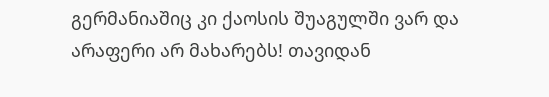გერმანიაშიც კი ქაოსის შუაგულში ვარ და არაფერი არ მახარებს! თავიდან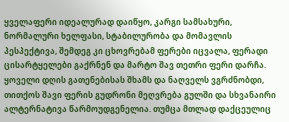ყველაფერი იდეალურად დაიწყო, კარგი სამსახური, ნორმალური ხელფასი, სტაბილურობა და მომავლის პესპექტივა, შემდეგ კი ცხოვრებამ ფერები იცვალა, ფერადი ცისარტყელები გაქრნენ და მარტო შავ თეთრი ფერი დარჩა. ყოველი დღის გათენებისას შხამს და ნაღველს ვგრძნობდი, თითქოს შავი ფერის გუდრონი მეღვრება გულში და სხვანაირი ალტერნატივა წარმოუდგენელია. თუმცა მთლად დაქცეულიც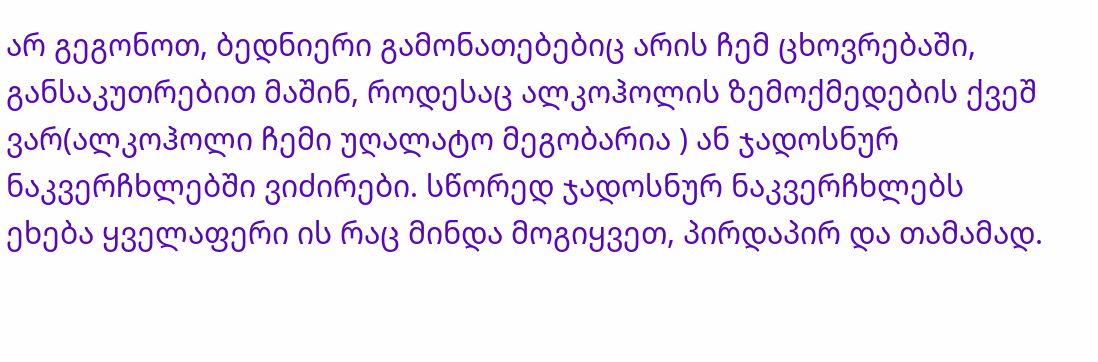არ გეგონოთ, ბედნიერი გამონათებებიც არის ჩემ ცხოვრებაში, განსაკუთრებით მაშინ, როდესაც ალკოჰოლის ზემოქმედების ქვეშ ვარ(ალკოჰოლი ჩემი უღალატო მეგობარია ) ან ჯადოსნურ ნაკვერჩხლებში ვიძირები. სწორედ ჯადოსნურ ნაკვერჩხლებს ეხება ყველაფერი ის რაც მინდა მოგიყვეთ, პირდაპირ და თამამად.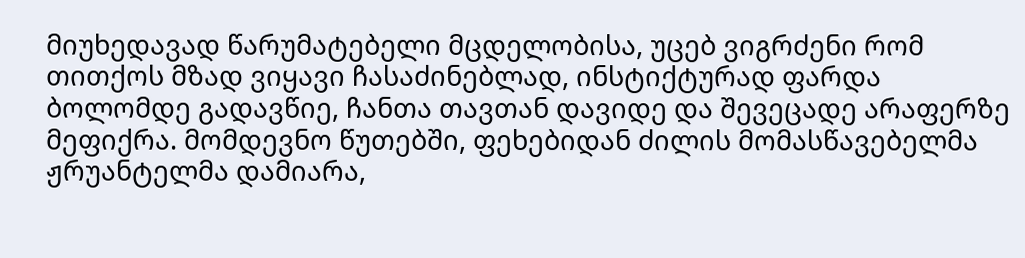მიუხედავად წარუმატებელი მცდელობისა, უცებ ვიგრძენი რომ თითქოს მზად ვიყავი ჩასაძინებლად, ინსტიქტურად ფარდა ბოლომდე გადავწიე, ჩანთა თავთან დავიდე და შევეცადე არაფერზე მეფიქრა. მომდევნო წუთებში, ფეხებიდან ძილის მომასწავებელმა ჟრუანტელმა დამიარა,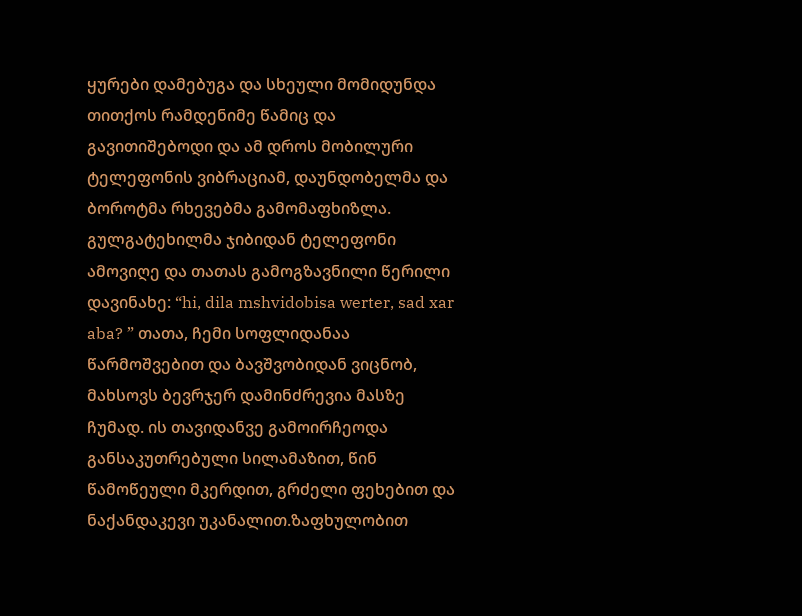ყურები დამებუგა და სხეული მომიდუნდა თითქოს რამდენიმე წამიც და გავითიშებოდი და ამ დროს მობილური ტელეფონის ვიბრაციამ, დაუნდობელმა და ბოროტმა რხევებმა გამომაფხიზლა. გულგატეხილმა ჯიბიდან ტელეფონი ამოვიღე და თათას გამოგზავნილი წერილი დავინახე: “hi, dila mshvidobisa werter, sad xar aba? ” თათა, ჩემი სოფლიდანაა წარმოშვებით და ბავშვობიდან ვიცნობ, მახსოვს ბევრჯერ დამინძრევია მასზე ჩუმად. ის თავიდანვე გამოირჩეოდა განსაკუთრებული სილამაზით, წინ წამოწეული მკერდით, გრძელი ფეხებით და ნაქანდაკევი უკანალით.ზაფხულობით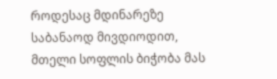როდესაც მდინარეზე საბანაოდ მივდიოდით, მთელი სოფლის ბიჭობა მას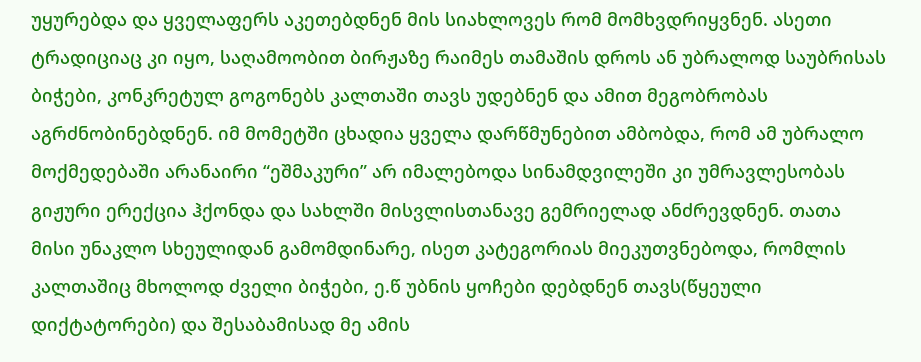უყურებდა და ყველაფერს აკეთებდნენ მის სიახლოვეს რომ მომხვდრიყვნენ. ასეთი ტრადიციაც კი იყო, საღამოობით ბირჟაზე რაიმეს თამაშის დროს ან უბრალოდ საუბრისას ბიჭები, კონკრეტულ გოგონებს კალთაში თავს უდებნენ და ამით მეგობრობას აგრძნობინებდნენ. იმ მომეტში ცხადია ყველა დარწმუნებით ამბობდა, რომ ამ უბრალო მოქმედებაში არანაირი “ეშმაკური” არ იმალებოდა სინამდვილეში კი უმრავლესობას გიჟური ერექცია ჰქონდა და სახლში მისვლისთანავე გემრიელად ანძრევდნენ. თათა მისი უნაკლო სხეულიდან გამომდინარე, ისეთ კატეგორიას მიეკუთვნებოდა, რომლის კალთაშიც მხოლოდ ძველი ბიჭები, ე.წ უბნის ყოჩები დებდნენ თავს(წყეული დიქტატორები) და შესაბამისად მე ამის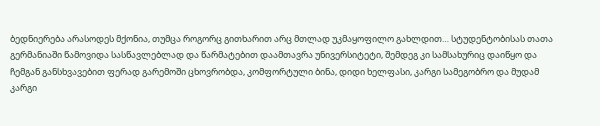ბედნიერება არასოდეს მქონია, თუმცა როგორც გითხარით არც მთლად უკმაყოფილო გახლდით… სტუდენტობისას თათა გერმანიაში წამოვიდა სასწავლებლად და წარმატებით დაამთავრა უნივერსიტეტი, შემდეგ კი სამსახურიც დაიწყო და ჩემგან განსხვავებით ფერად გარემოში ცხოვრობდა, კომფორტული ბინა, დიდი ხელფასი, კარგი სამეგობრო და მუდამ კარგი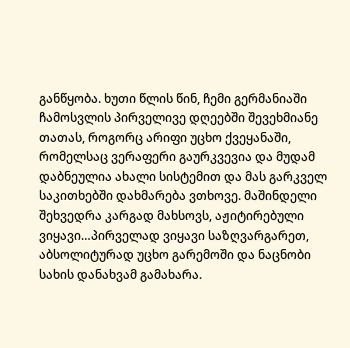განწყობა. ხუთი წლის წინ, ჩემი გერმანიაში ჩამოსვლის პირველივე დღეებში შევეხმიანე თათას, როგორც არიფი უცხო ქვეყანაში, რომელსაც ვერაფერი გაურკვევია და მუდამ დაბნეულია ახალი სისტემით და მას გარკველ საკითხებში დახმარება ვთხოვე. მაშინდელი შეხვედრა კარგად მახსოვს, აჟიტირებული ვიყავი…პირველად ვიყავი საზღვარგარეთ, აბსოლიტურად უცხო გარემოში და ნაცნობი სახის დანახვამ გამახარა.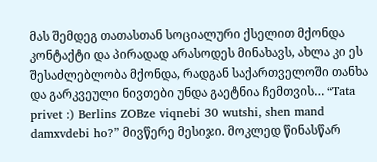მას შემდეგ თათასთან სოციალური ქსელით მქონდა კონტაქტი და პირადად არასოდეს მინახავს, ახლა კი ეს შესაძლებლობა მქონდა, რადგან საქართველოში თანხა და გარკვეული ნივთები უნდა გაეტნია ჩემთვის… “Tata privet :) Berlins ZOBze viqnebi 30 wutshi, shen mand damxvdebi ho?” მივწერე მესიჯი. მოკლედ წინასწარ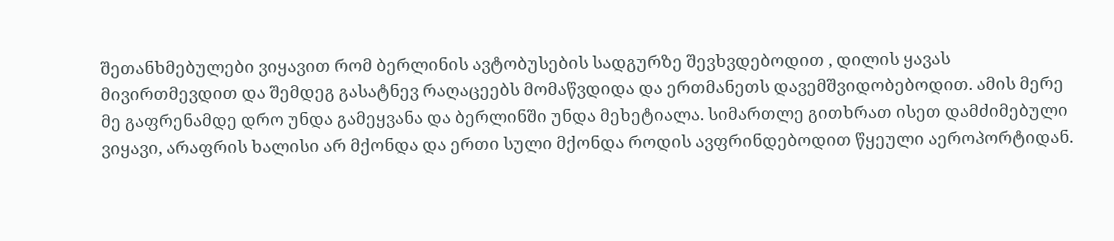შეთანხმებულები ვიყავით რომ ბერლინის ავტობუსების სადგურზე შევხვდებოდით , დილის ყავას მივირთმევდით და შემდეგ გასატნევ რაღაცეებს მომაწვდიდა და ერთმანეთს დავემშვიდობებოდით. ამის მერე მე გაფრენამდე დრო უნდა გამეყვანა და ბერლინში უნდა მეხეტიალა. სიმართლე გითხრათ ისეთ დამძიმებული ვიყავი, არაფრის ხალისი არ მქონდა და ერთი სული მქონდა როდის ავფრინდებოდით წყეული აეროპორტიდან.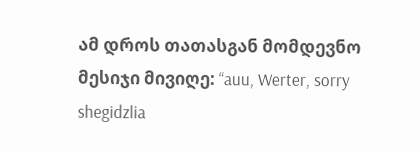ამ დროს თათასგან მომდევნო მესიჯი მივიღე: “auu, Werter, sorry shegidzlia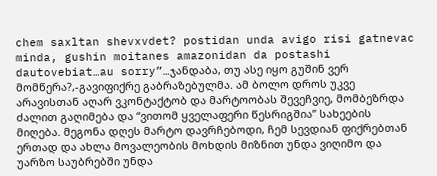chem saxltan shevxvdet? postidan unda avigo risi gatnevac minda, gushin moitanes amazonidan da postashi dautovebiat…au sorry”…ჯანდაბა, თუ ასე იყო გუშინ ვერ მომწერა?,-გავიფიქრე გაბრაზებულმა. ამ ბოლო დროს უკვე არავისთან აღარ ვკონტაქტობ და მარტოობას შევეჩვიე, მომბეზრდა ძალით გაღიმება და “ვითომ ყველაფერი წესრიგშია” სახეების მიღება. მეგონა დღეს მარტო დავრჩებოდი, ჩემ სევდიან ფიქრებთან ერთად და ახლა მოვალეობის მოხდის მიზნით უნდა ვიღიმო და უარზო საუბრებში უნდა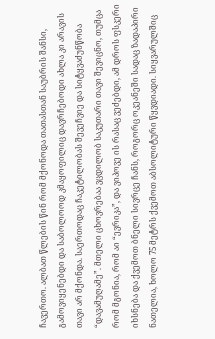ჩავერთო. ალბათ წლების წინ რომ მქონოდა თათასთან საუბრის შანსი, გამოვიყენებდი და საბოლოოდ კმაყოფილიც დავრჩებოდი ახლა კი არავის თავი არ მქონდა. საერთოდაც ჩაკეტილობას შევეჩვიე და სიტყვაძუნწობა “დავამუღამე”. მთელი ცხოვრებაა ვცდილობ საკუთარი თავი შევიცნო, თუმცა რომ მგონია, რომ აი “ევრიკა”, და ვიპოვე ის რასაც ვეძებდი, ამ დროს ფსკერი იხსნება და ქვემოთ ბნელი სივრცე ჩანს, როგორც ოკეანეში სადაც ზადაპირი ნათელია, ხოლო 75 მეტრს ქვემოთ აბსოლიტური წყვდიადი. სიყვარულშიც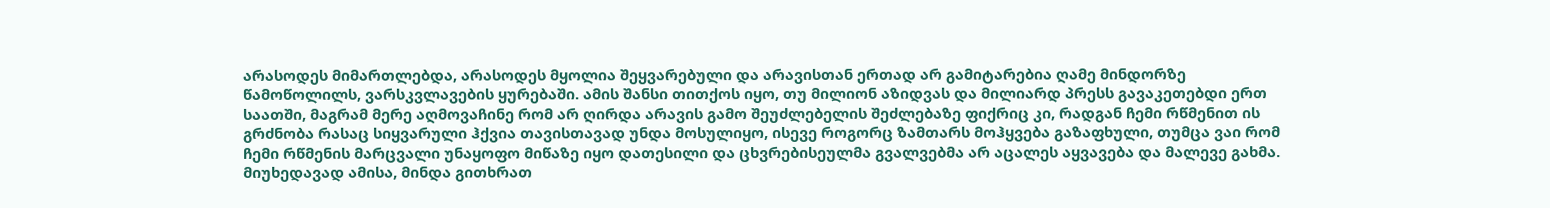არასოდეს მიმართლებდა, არასოდეს მყოლია შეყვარებული და არავისთან ერთად არ გამიტარებია ღამე მინდორზე წამოწოლილს, ვარსკვლავების ყურებაში. ამის შანსი თითქოს იყო, თუ მილიონ აზიდვას და მილიარდ პრესს გავაკეთებდი ერთ საათში, მაგრამ მერე აღმოვაჩინე რომ არ ღირდა არავის გამო შეუძლებელის შეძლებაზე ფიქრიც კი, რადგან ჩემი რწმენით ის გრძნობა რასაც სიყვარული ჰქვია თავისთავად უნდა მოსულიყო, ისევე როგორც ზამთარს მოჰყვება გაზაფხული, თუმცა ვაი რომ ჩემი რწმენის მარცვალი უნაყოფო მიწაზე იყო დათესილი და ცხვრებისეულმა გვალვებმა არ აცალეს აყვავება და მალევე გახმა. მიუხედავად ამისა, მინდა გითხრათ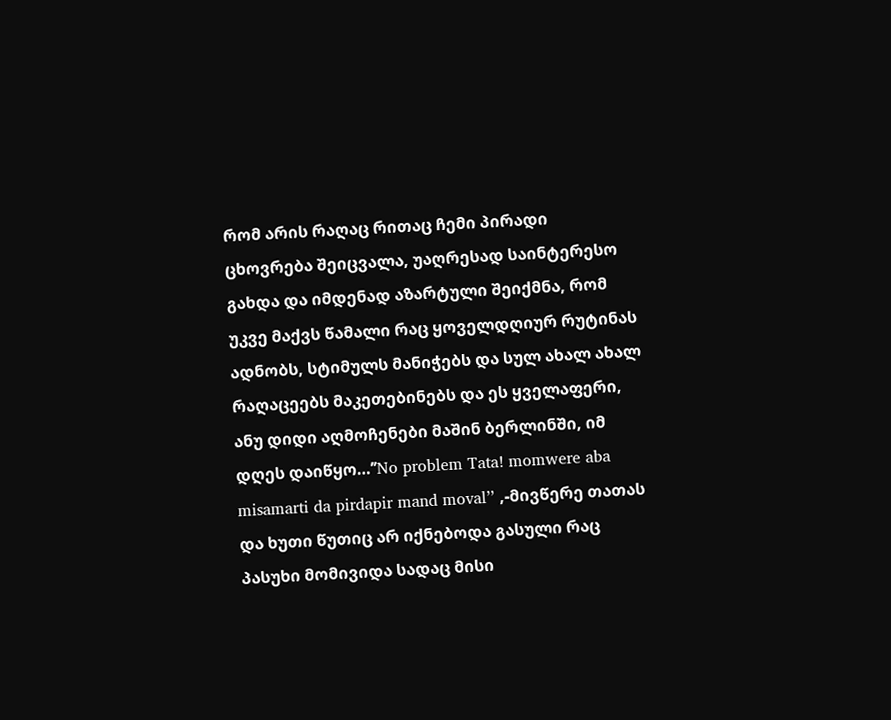რომ არის რაღაც რითაც ჩემი პირადი ცხოვრება შეიცვალა, უაღრესად საინტერესო გახდა და იმდენად აზარტული შეიქმნა, რომ უკვე მაქვს წამალი რაც ყოველდღიურ რუტინას ადნობს, სტიმულს მანიჭებს და სულ ახალ ახალ რაღაცეებს მაკეთებინებს და ეს ყველაფერი, ანუ დიდი აღმოჩენები მაშინ ბერლინში, იმ დღეს დაიწყო…’’No problem Tata! momwere aba misamarti da pirdapir mand moval’’ ,-მივწერე თათას და ხუთი წუთიც არ იქნებოდა გასული რაც პასუხი მომივიდა სადაც მისი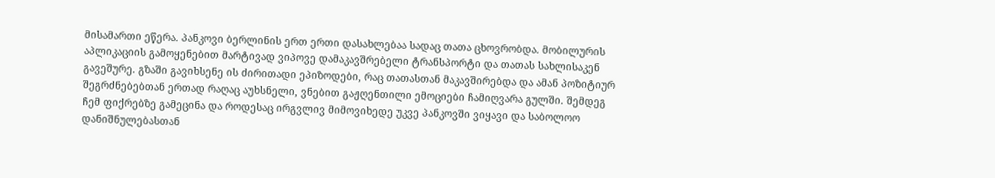მისამართი ეწერა. პანკოვი ბერლინის ერთ ერთი დასახლებაა სადაც თათა ცხოვრობდა. მობილურის აპლიკაციის გამოყენებით მარტივად ვიპოვე დამაკავშრებელი ტრანსპორტი და თათას სახლისაკენ გავეშურე. გზაში გავიხსენე ის ძირითადი ეპიზოდები, რაც თათასთან მაკავშირებდა და ამან პოზიტიურ შეგრძნებებთან ერთად რაღაც აუხსნელი, ვნებით გაჟღენთილი ემოციები ჩამიღვარა გულში. შემდეგ ჩემ ფიქრებზე გამეცინა და როდესაც ირგვლივ მიმოვიხედე უკვე პანკოვში ვიყავი და საბოლოო დანიშნულებასთან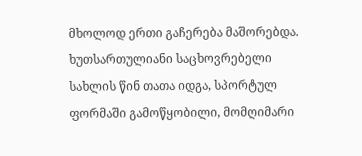მხოლოდ ერთი გაჩერება მაშორებდა. ხუთსართულიანი საცხოვრებელი სახლის წინ თათა იდგა, სპორტულ ფორმაში გამოწყობილი, მომღიმარი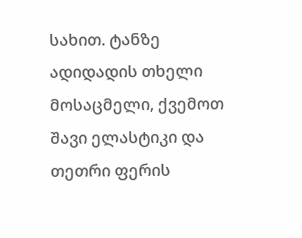სახით. ტანზე ადიდადის თხელი მოსაცმელი, ქვემოთ შავი ელასტიკი და თეთრი ფერის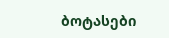ბოტასები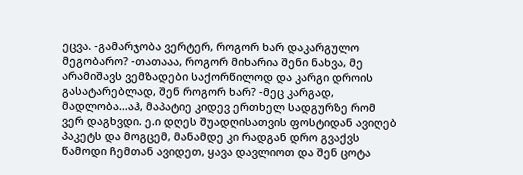ეცვა. -გამარჯობა ვერტერ, როგორ ხარ დაკარგულო მეგობარო? -თათააა, როგორ მიხარია შენი ნახვა, მე არამიშავს ვემზადები საქორწილოდ და კარგი დროის გასატარებლად, შენ როგორ ხარ? -მეც კარგად, მადლობა…აჰ, მაპატიე კიდევ ერთხელ სადგურზე რომ ვერ დაგხვდი. ე.ი დღეს შუადღისათვის ფოსტიდან ავიღებ პაკეტს და მოგცემ, მანამდე კი რადგან დრო გვაქვს წამოდი ჩემთან ავიდეთ, ყავა დავლიოთ და შენ ცოტა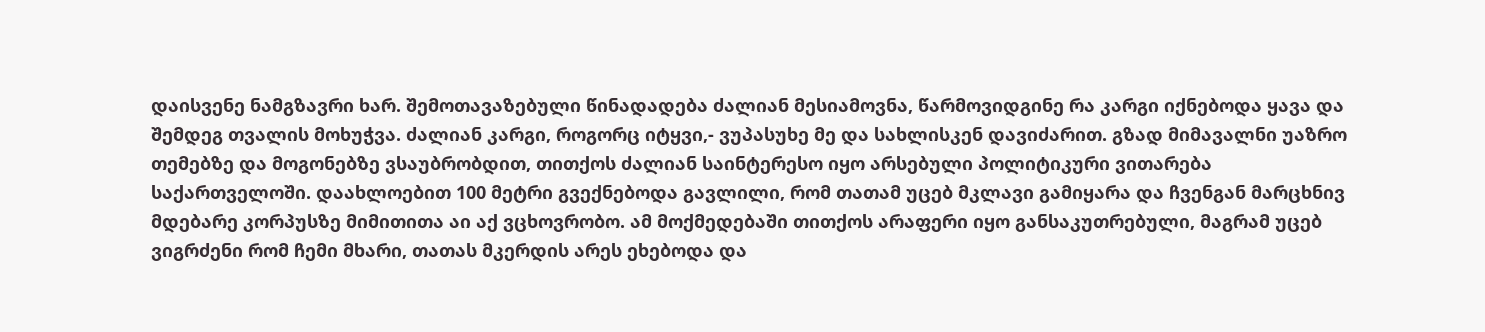დაისვენე ნამგზავრი ხარ. შემოთავაზებული წინადადება ძალიან მესიამოვნა, წარმოვიდგინე რა კარგი იქნებოდა ყავა და შემდეგ თვალის მოხუჭვა. ძალიან კარგი, როგორც იტყვი,- ვუპასუხე მე და სახლისკენ დავიძარით. გზად მიმავალნი უაზრო თემებზე და მოგონებზე ვსაუბრობდით, თითქოს ძალიან საინტერესო იყო არსებული პოლიტიკური ვითარება საქართველოში. დაახლოებით 100 მეტრი გვექნებოდა გავლილი, რომ თათამ უცებ მკლავი გამიყარა და ჩვენგან მარცხნივ მდებარე კორპუსზე მიმითითა აი აქ ვცხოვრობო. ამ მოქმედებაში თითქოს არაფერი იყო განსაკუთრებული, მაგრამ უცებ ვიგრძენი რომ ჩემი მხარი, თათას მკერდის არეს ეხებოდა და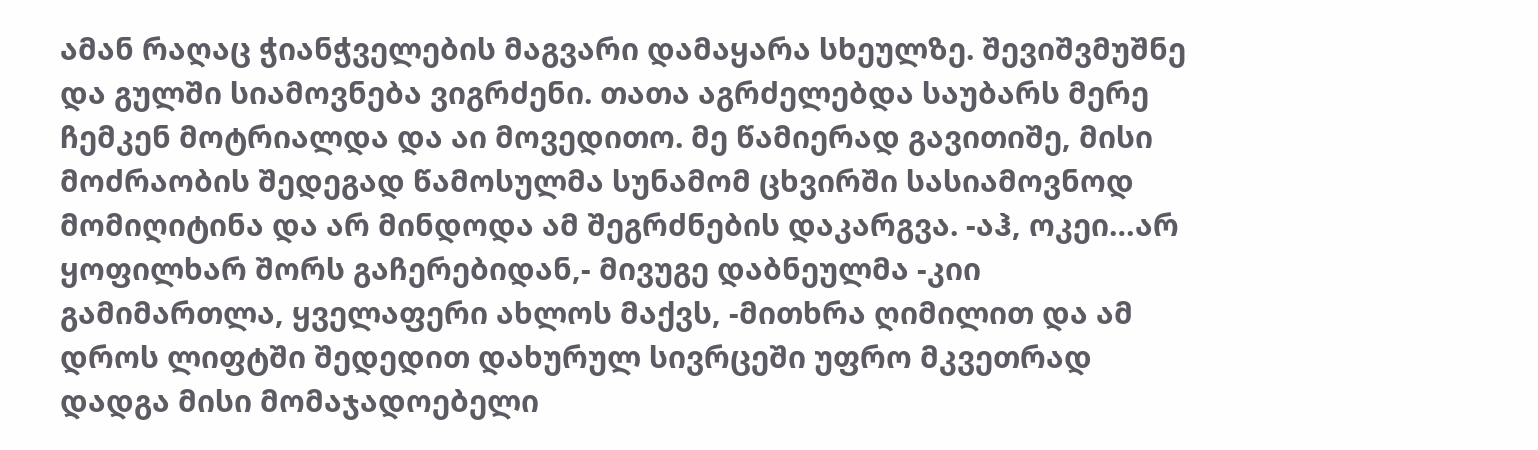ამან რაღაც ჭიანჭველების მაგვარი დამაყარა სხეულზე. შევიშვმუშნე და გულში სიამოვნება ვიგრძენი. თათა აგრძელებდა საუბარს მერე ჩემკენ მოტრიალდა და აი მოვედითო. მე წამიერად გავითიშე, მისი მოძრაობის შედეგად წამოსულმა სუნამომ ცხვირში სასიამოვნოდ მომიღიტინა და არ მინდოდა ამ შეგრძნების დაკარგვა. -აჰ, ოკეი…არ ყოფილხარ შორს გაჩერებიდან,- მივუგე დაბნეულმა -კიი გამიმართლა, ყველაფერი ახლოს მაქვს, -მითხრა ღიმილით და ამ დროს ლიფტში შედედით დახურულ სივრცეში უფრო მკვეთრად დადგა მისი მომაჯადოებელი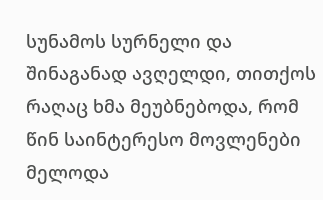სუნამოს სურნელი და შინაგანად ავღელდი, თითქოს რაღაც ხმა მეუბნებოდა, რომ წინ საინტერესო მოვლენები მელოდა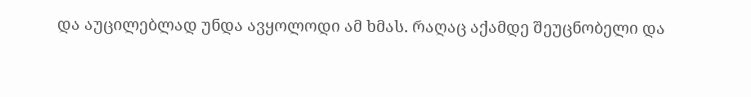და აუცილებლად უნდა ავყოლოდი ამ ხმას. რაღაც აქამდე შეუცნობელი და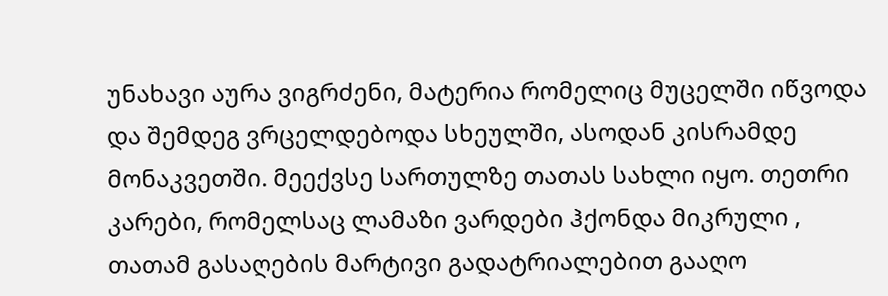უნახავი აურა ვიგრძენი, მატერია რომელიც მუცელში იწვოდა და შემდეგ ვრცელდებოდა სხეულში, ასოდან კისრამდე მონაკვეთში. მეექვსე სართულზე თათას სახლი იყო. თეთრი კარები, რომელსაც ლამაზი ვარდები ჰქონდა მიკრული , თათამ გასაღების მარტივი გადატრიალებით გააღო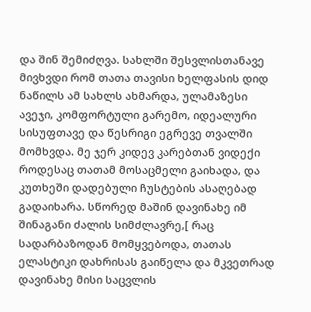და შინ შემიძღვა. სახლში შესვლისთანავე მივხვდი რომ თათა თავისი ხელფასის დიდ ნაწილს ამ სახლს ახმარდა, ულამაზესი ავეჯი, კომფორტული გარემო, იდეალური სისუფთავე და წესრიგი ეგრევე თვალში მომხვდა. მე ჯერ კიდევ კარებთან ვიდექი როდესაც თათამ მოსაცმელი გაიხადა, და კუთხეში დადებული ჩუსტების ასაღებად გადაიხარა. სწორედ მაშინ დავინახე იმ შინაგანი ძალის სიმძლავრე,[ რაც სადარბაზოდან მომყვებოდა, თათას ელასტიკი დახრისას გაიწელა და მკვეთრად დავინახე მისი საცვლის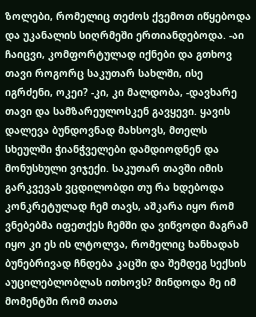ზოლები, რომელიც თეძოს ქვემოთ იწყებოდა და უკანალის სიღრმეში ერთიანდებოდა. -აი ჩაიცვი, კომფორტულად იქნები და გთხოვ თავი როგორც საკუთარ სახლში, ისე იგრძენი, ოკეი? -კი, კი მალდობა, -დავხარე თავი და სამზარეულოსკენ გავყევი. ყავის დალევა ბუნდოვნად მახსოვს, მთელს სხეულში ჭიანჭველები დამდიოდნენ და მონუსხული ვიჯექი. საკუთარ თავში იმის გარკვევას ვცდილობდი თუ რა ხდებოდა კონკრეტულად ჩემ თავს, აშკარა იყო რომ ვნებებმა იფეთქეს ჩემში და ვიწვოდი მაგრამ იყო კი ეს ის ლტოლვა, რომელიც ხანხადახ ბუნებრივად ჩნდება კაცში და შემდეგ სექსის აუცილებლობლას ითხოვს? მინდოდა მე იმ მომენტში რომ თათა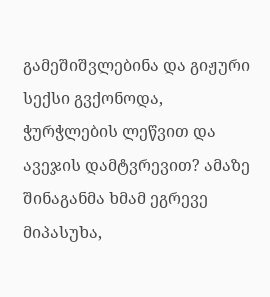გამეშიშვლებინა და გიჟური სექსი გვქონოდა, ჭურჭლების ლეწვით და ავეჯის დამტვრევით? ამაზე შინაგანმა ხმამ ეგრევე მიპასუხა,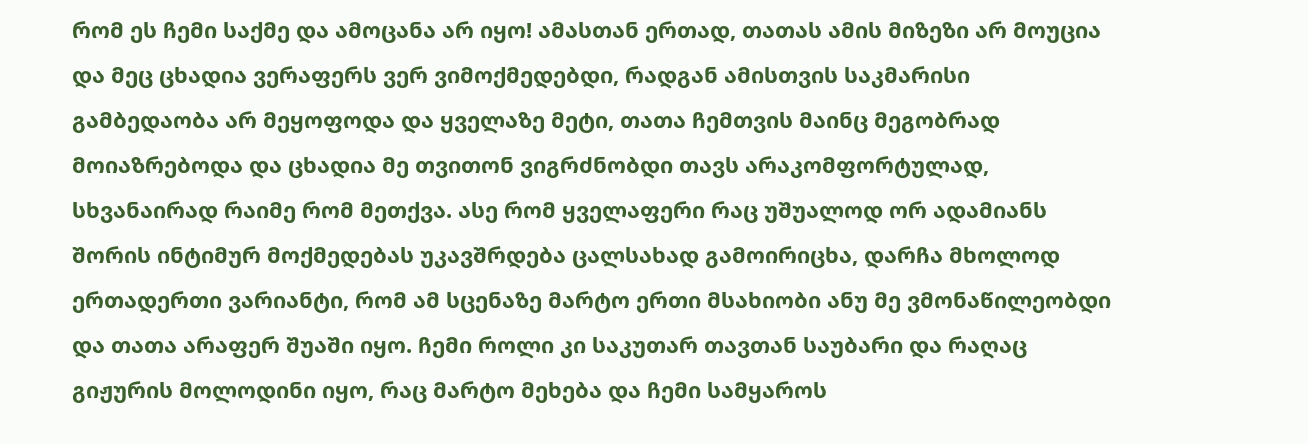რომ ეს ჩემი საქმე და ამოცანა არ იყო! ამასთან ერთად, თათას ამის მიზეზი არ მოუცია და მეც ცხადია ვერაფერს ვერ ვიმოქმედებდი, რადგან ამისთვის საკმარისი გამბედაობა არ მეყოფოდა და ყველაზე მეტი, თათა ჩემთვის მაინც მეგობრად მოიაზრებოდა და ცხადია მე თვითონ ვიგრძნობდი თავს არაკომფორტულად, სხვანაირად რაიმე რომ მეთქვა. ასე რომ ყველაფერი რაც უშუალოდ ორ ადამიანს შორის ინტიმურ მოქმედებას უკავშრდება ცალსახად გამოირიცხა, დარჩა მხოლოდ ერთადერთი ვარიანტი, რომ ამ სცენაზე მარტო ერთი მსახიობი ანუ მე ვმონაწილეობდი და თათა არაფერ შუაში იყო. ჩემი როლი კი საკუთარ თავთან საუბარი და რაღაც გიჟურის მოლოდინი იყო, რაც მარტო მეხება და ჩემი სამყაროს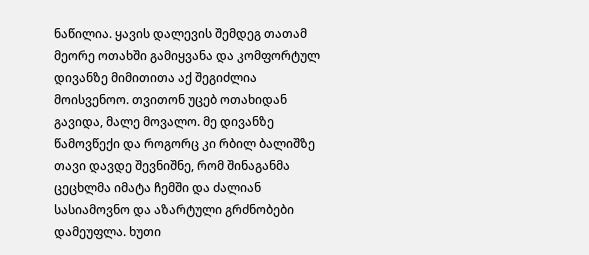ნაწილია. ყავის დალევის შემდეგ თათამ მეორე ოთახში გამიყვანა და კომფორტულ დივანზე მიმითითა აქ შეგიძლია მოისვენოო. თვითონ უცებ ოთახიდან გავიდა, მალე მოვალო. მე დივანზე წამოვწექი და როგორც კი რბილ ბალიშზე თავი დავდე შევნიშნე, რომ შინაგანმა ცეცხლმა იმატა ჩემში და ძალიან სასიამოვნო და აზარტული გრძნობები დამეუფლა. ხუთი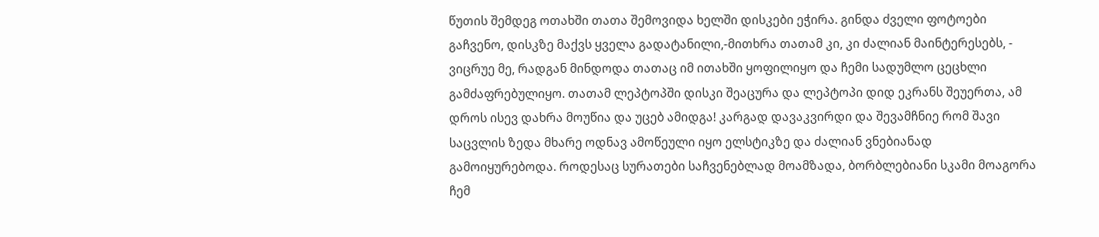წუთის შემდეგ ოთახში თათა შემოვიდა ხელში დისკები ეჭირა. გინდა ძველი ფოტოები გაჩვენო, დისკზე მაქვს ყველა გადატანილი,-მითხრა თათამ კი, კი ძალიან მაინტერესებს, - ვიცრუე მე, რადგან მინდოდა თათაც იმ ითახში ყოფილიყო და ჩემი სადუმლო ცეცხლი გამძაფრებულიყო. თათამ ლეპტოპში დისკი შეაცურა და ლეპტოპი დიდ ეკრანს შეუერთა, ამ დროს ისევ დახრა მოუწია და უცებ ამიდგა! კარგად დავაკვირდი და შევამჩნიე რომ შავი საცვლის ზედა მხარე ოდნავ ამოწეული იყო ელსტიკზე და ძალიან ვნებიანად გამოიყურებოდა. როდესაც სურათები საჩვენებლად მოამზადა, ბორბლებიანი სკამი მოაგორა ჩემ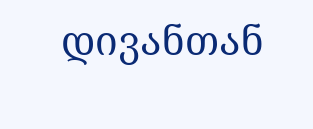დივანთან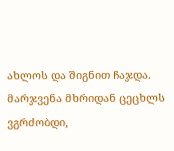ახლოს და შიგნით ჩაჯდა. მარჯვენა მხრიდან ცეცხლს ვგრძობდი,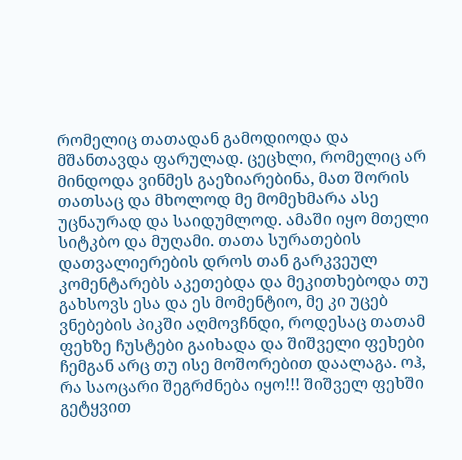რომელიც თათადან გამოდიოდა და მშანთავდა ფარულად. ცეცხლი, რომელიც არ მინდოდა ვინმეს გაეზიარებინა, მათ შორის თათსაც და მხოლოდ მე მომეხმარა ასე უცნაურად და საიდუმლოდ. ამაში იყო მთელი სიტკბო და მუღამი. თათა სურათების დათვალიერების დროს თან გარკვეულ კომენტარებს აკეთებდა და მეკითხებოდა თუ გახსოვს ესა და ეს მომენტიო, მე კი უცებ ვნებების პიკში აღმოვჩნდი, როდესაც თათამ ფეხზე ჩუსტები გაიხადა და შიშველი ფეხები ჩემგან არც თუ ისე მოშორებით დაალაგა. ოჰ, რა საოცარი შეგრძნება იყო!!! შიშველ ფეხში გეტყვით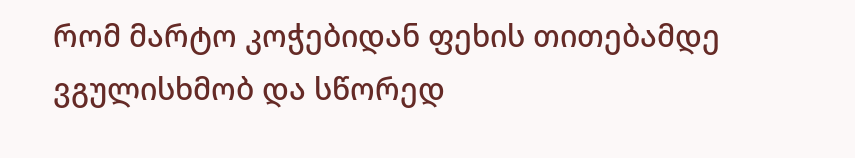რომ მარტო კოჭებიდან ფეხის თითებამდე ვგულისხმობ და სწორედ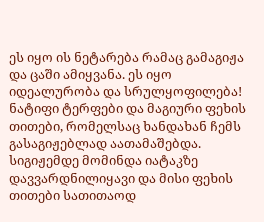ეს იყო ის ნეტარება რამაც გამაგიჟა და ცაში ამიყვანა. ეს იყო იდეალურობა და სრულყოფილება! ნატიფი ტერფები და მაგიური ფეხის თითები, რომელსაც ხანდახან ჩემს გასაგიჟებლად აათამაშებდა. სიგიჟემდე მომინდა იატაკზე დავვარდნილიყავი და მისი ფეხის თითები სათითაოდ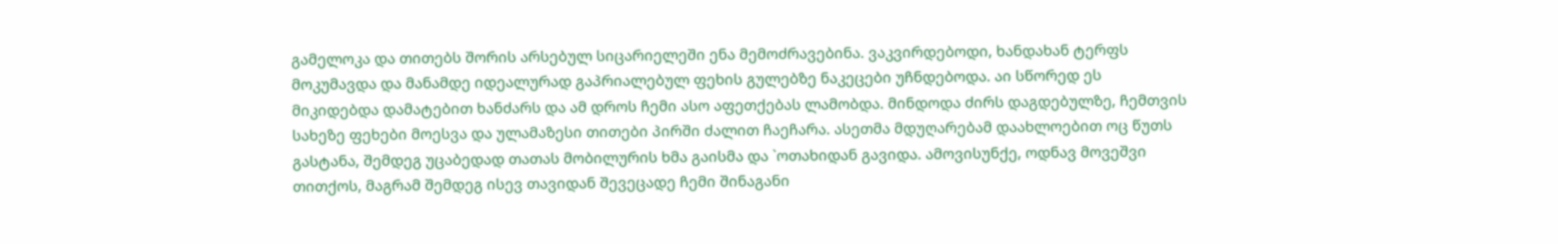გამელოკა და თითებს შორის არსებულ სიცარიელეში ენა მემოძრავებინა. ვაკვირდებოდი, ხანდახან ტერფს მოკუმავდა და მანამდე იდეალურად გაპრიალებულ ფეხის გულებზე ნაკეცები უჩნდებოდა. აი სწორედ ეს მიკიდებდა დამატებით ხანძარს და ამ დროს ჩემი ასო აფეთქებას ლამობდა. მინდოდა ძირს დაგდებულზე, ჩემთვის სახეზე ფეხები მოესვა და ულამაზესი თითები პირში ძალით ჩაეჩარა. ასეთმა მდუღარებამ დაახლოებით ოც წუთს გასტანა, შემდეგ უცაბედად თათას მობილურის ხმა გაისმა და `ოთახიდან გავიდა. ამოვისუნქე, ოდნავ მოვეშვი თითქოს, მაგრამ შემდეგ ისევ თავიდან შევეცადე ჩემი შინაგანი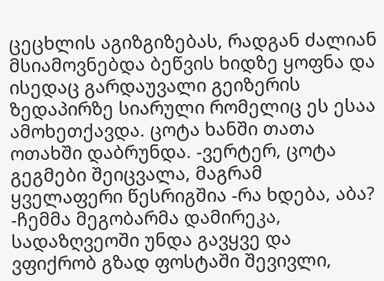ცეცხლის აგიზგიზებას, რადგან ძალიან მსიამოვნებდა ბეწვის ხიდზე ყოფნა და ისედაც გარდაუვალი გეიზერის ზედაპირზე სიარული რომელიც ეს ესაა ამოხეთქავდა. ცოტა ხანში თათა ოთახში დაბრუნდა. -ვერტერ, ცოტა გეგმები შეიცვალა, მაგრამ ყველაფერი წესრიგშია -რა ხდება, აბა? -ჩემმა მეგობარმა დამირეკა, სადაზღვეოში უნდა გავყვე და ვფიქრობ გზად ფოსტაში შევივლი,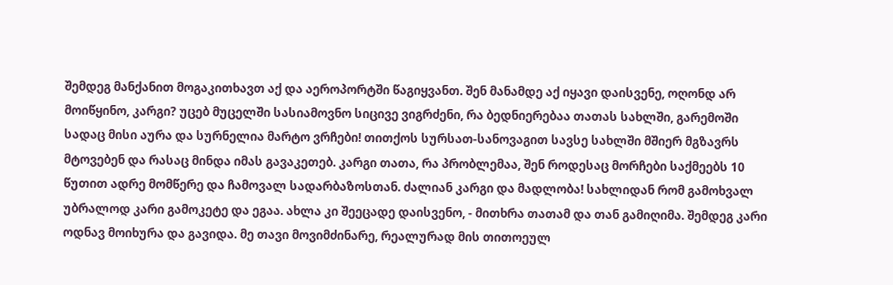შემდეგ მანქანით მოგაკითხავთ აქ და აეროპორტში წაგიყვანთ. შენ მანამდე აქ იყავი დაისვენე, ოღონდ არ მოიწყინო, კარგი? უცებ მუცელში სასიამოვნო სიცივე ვიგრძენი, რა ბედნიერებაა თათას სახლში, გარემოში სადაც მისი აურა და სურნელია მარტო ვრჩები! თითქოს სურსათ-სანოვაგით სავსე სახლში მშიერ მგზავრს მტოვებენ და რასაც მინდა იმას გავაკეთებ. კარგი თათა, რა პრობლემაა, შენ როდესაც მორჩები საქმეებს 10 წუთით ადრე მომწერე და ჩამოვალ სადარბაზოსთან. ძალიან კარგი და მადლობა! სახლიდან რომ გამოხვალ უბრალოდ კარი გამოკეტე და ეგაა. ახლა კი შეეცადე დაისვენო, - მითხრა თათამ და თან გამიღიმა. შემდეგ კარი ოდნავ მოიხურა და გავიდა. მე თავი მოვიმძინარე, რეალურად მის თითოეულ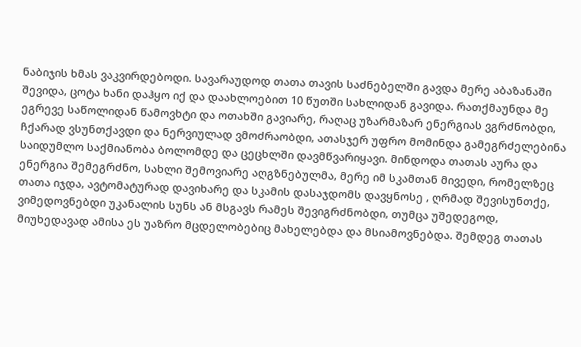ნაბიჯის ხმას ვაკვირდებოდი. სავარაუდოდ თათა თავის საძნებელში გავდა მერე აბაზანაში შევიდა, ცოტა ხანი დაჰყო იქ და დაახლოებით 10 წუთში სახლიდან გავიდა. რათქმაუნდა მე ეგრევე საწოლიდან წამოვხტი და ოთახში გავიარე, რაღაც უზარმაზარ ენერგიას ვგრძნობდი, ჩქარად ვსუნთქავდი და ნერვიულად ვმოძრაობდი, ათასჯერ უფრო მომინდა გამეგრძელებინა საიდუმლო საქმიანობა ბოლომდე და ცეცხლში დავმწვარიყავი. მინდოდა თათას აურა და ენერგია შემეგრძნო, სახლი შემოვიარე აღგზნებულმა, მერე იმ სკამთან მივედი, რომელზეც თათა იჯდა, ავტომატურად დავიხარე და სკამის დასაჯდომს დავყნოსე , ღრმად შევისუნთქე, ვიმედოვნებდი უკანალის სუნს ან მსგავს რამეს შევიგრძნობდი, თუმცა უშედეგოდ, მიუხედავად ამისა ეს უაზრო მცდელობებიც მახელებდა და მსიამოვნებდა. შემდეგ თათას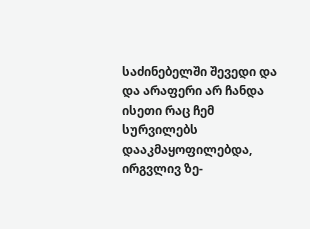საძინებელში შევედი და და არაფერი არ ჩანდა ისეთი რაც ჩემ სურვილებს დააკმაყოფილებდა, ირგვლივ ზე-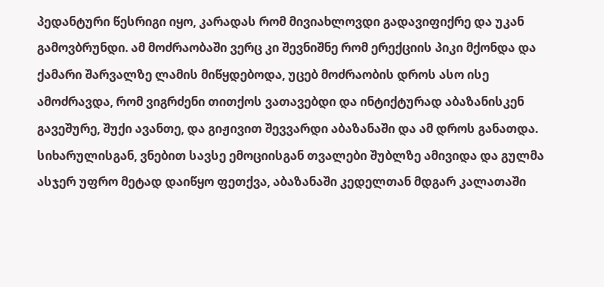პედანტური წესრიგი იყო, კარადას რომ მივიახლოვდი გადავიფიქრე და უკან გამოვბრუნდი. ამ მოძრაობაში ვერც კი შევნიშნე რომ ერექციის პიკი მქონდა და ქამარი შარვალზე ლამის მიწყდებოდა, უცებ მოძრაობის დროს ასო ისე ამოძრავდა, რომ ვიგრძენი თითქოს ვათავებდი და ინტიქტურად აბაზანისკენ გავეშურე, შუქი ავანთე, და გიჟივით შევვარდი აბაზანაში და ამ დროს განათდა. სიხარულისგან, ვნებით სავსე ემოციისგან თვალები შუბლზე ამივიდა და გულმა ასჯერ უფრო მეტად დაიწყო ფეთქვა, აბაზანაში კედელთან მდგარ კალათაში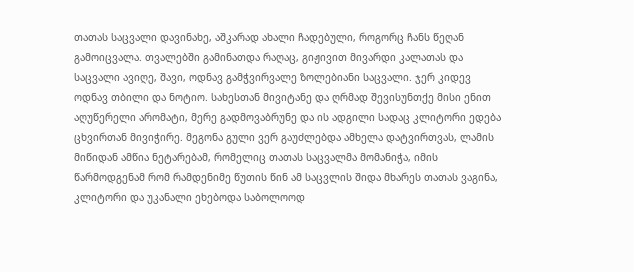თათას საცვალი დავინახე, აშკარად ახალი ჩადებული, როგორც ჩანს წეღან გამოიცვალა. თვალებში გამინათდა რაღაც, გიჟივით მივარდი კალათას და საცვალი ავიღე, შავი, ოდნავ გამჭვირვალე ზოლებიანი საცვალი. ჯერ კიდევ ოდნავ თბილი და ნოტიო. სახესთან მივიტანე და ღრმად შევისუნთქე მისი ენით აღუწერელი არომატი, მერე გადმოვაბრუნე და ის ადგილი სადაც კლიტორი ედება ცხვირთან მივიჭირე. მეგონა გული ვერ გაუძლებდა ამხელა დატვირთვას, ლამის მიწიდან ამწია ნეტარებამ, რომელიც თათას საცვალმა მომანიჭა, იმის წარმოდგენამ რომ რამდენიმე წუთის წინ ამ საცვლის შიდა მხარეს თათას ვაგინა, კლიტორი და უკანალი ეხებოდა საბოლოოდ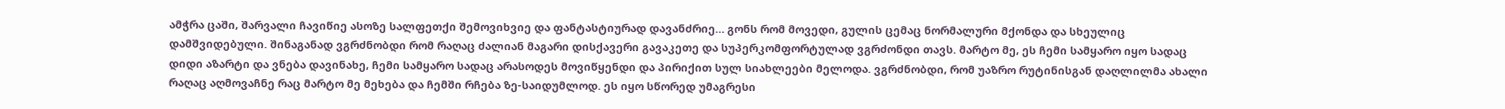ამჭრა ცაში, შარვალი ჩავიწიე ასოზე სალფეთქი შემოვიხვიე და ფანტასტიურად დავანძრიე… გონს რომ მოვედი, გულის ცემაც ნორმალური მქონდა და სხეულიც დამშვიდებული. შინაგანად ვგრძნობდი რომ რაღაც ძალიან მაგარი დისქავერი გავაკეთე და სუპერკომფორტულად ვგრძონდი თავს. მარტო მე, ეს ჩემი სამყარო იყო სადაც დიდი აზარტი და ვნება დავინახე, ჩემი სამყარო სადაც არასოდეს მოვიწყენდი და პირიქით სულ სიახლეები მელოდა. ვგრძნობდი, რომ უაზრო რუტინისგან დაღლილმა ახალი რაღაც აღმოვაჩნე რაც მარტო მე მეხება და ჩემში რჩება ზე-საიდუმლოდ. ეს იყო სწორედ უმაგრესი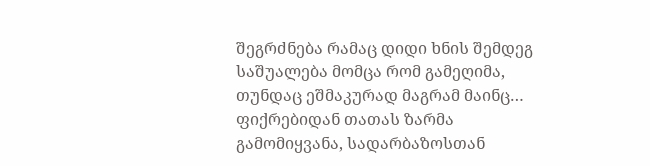შეგრძნება რამაც დიდი ხნის შემდეგ საშუალება მომცა რომ გამეღიმა, თუნდაც ეშმაკურად მაგრამ მაინც… ფიქრებიდან თათას ზარმა გამომიყვანა, სადარბაზოსთან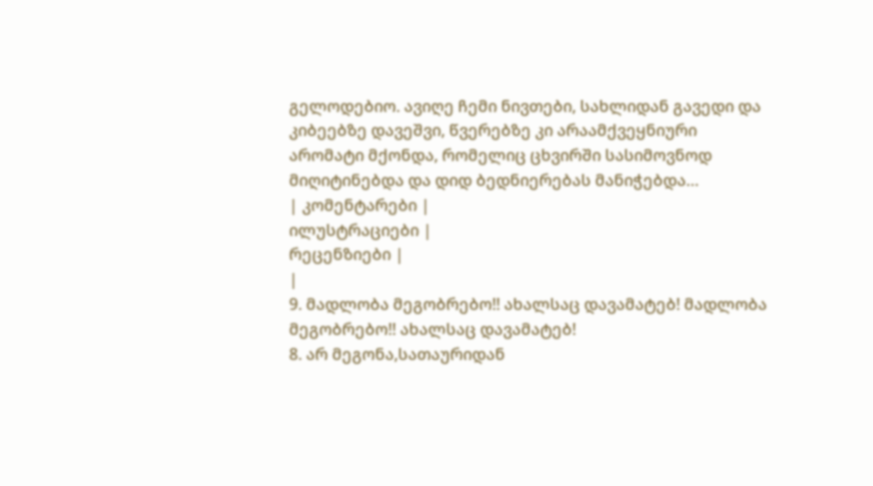გელოდებიო. ავიღე ჩემი ნივთები, სახლიდან გავედი და კიბეებზე დავეშვი, წვერებზე კი არაამქვეყნიური არომატი მქონდა, რომელიც ცხვირში სასიმოვნოდ მიღიტინებდა და დიდ ბედნიერებას მანიჭებდა…
| კომენტარები |
ილუსტრაციები |
რეცენზიები |
|
9. მადლობა მეგობრებო!! ახალსაც დავამატებ! მადლობა მეგობრებო!! ახალსაც დავამატებ!
8. არ მეგონა,სათაურიდან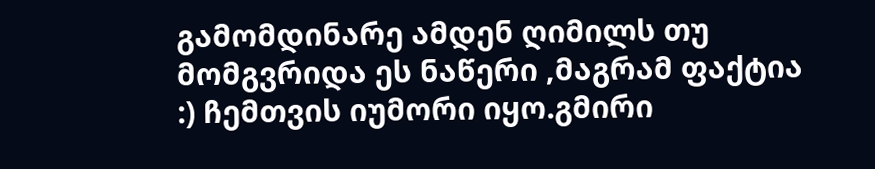გამომდინარე ამდენ ღიმილს თუ მომგვრიდა ეს ნაწერი ,მაგრამ ფაქტია :) ჩემთვის იუმორი იყო.გმირი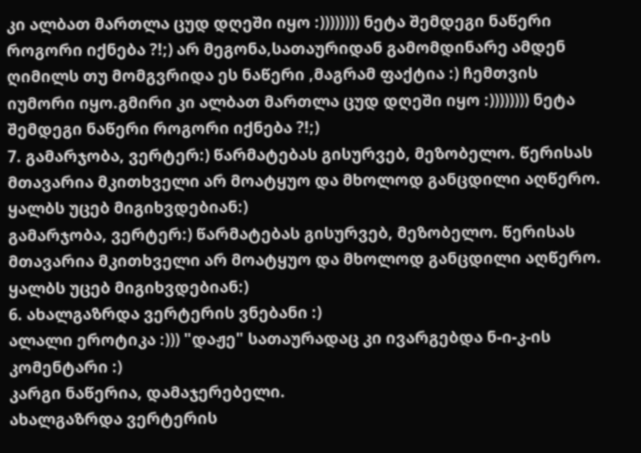კი ალბათ მართლა ცუდ დღეში იყო :)))))))) ნეტა შემდეგი ნაწერი როგორი იქნება ?!;) არ მეგონა,სათაურიდან გამომდინარე ამდენ ღიმილს თუ მომგვრიდა ეს ნაწერი ,მაგრამ ფაქტია :) ჩემთვის იუმორი იყო.გმირი კი ალბათ მართლა ცუდ დღეში იყო :)))))))) ნეტა შემდეგი ნაწერი როგორი იქნება ?!;)
7. გამარჯობა, ვერტერ:) წარმატებას გისურვებ, მეზობელო. წერისას მთავარია მკითხველი არ მოატყუო და მხოლოდ განცდილი აღწერო. ყალბს უცებ მიგიხვდებიან:)
გამარჯობა, ვერტერ:) წარმატებას გისურვებ, მეზობელო. წერისას მთავარია მკითხველი არ მოატყუო და მხოლოდ განცდილი აღწერო. ყალბს უცებ მიგიხვდებიან:)
6. ახალგაზრდა ვერტერის ვნებანი :)
ალალი ეროტიკა :))) "დაჟე" სათაურადაც კი ივარგებდა ნ-ი-კ-ის კომენტარი :)
კარგი ნაწერია, დამაჯერებელი.
ახალგაზრდა ვერტერის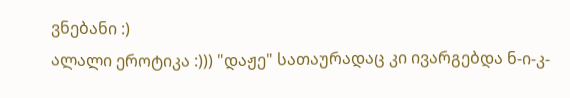ვნებანი :)
ალალი ეროტიკა :))) "დაჟე" სათაურადაც კი ივარგებდა ნ-ი-კ-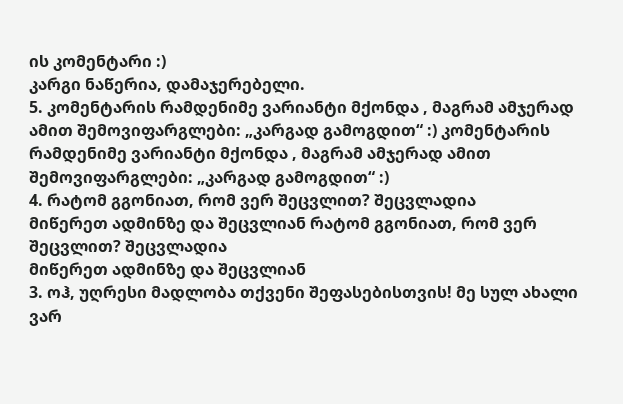ის კომენტარი :)
კარგი ნაწერია, დამაჯერებელი.
5. კომენტარის რამდენიმე ვარიანტი მქონდა , მაგრამ ამჯერად ამით შემოვიფარგლები: „კარგად გამოგდით“ :) კომენტარის რამდენიმე ვარიანტი მქონდა , მაგრამ ამჯერად ამით შემოვიფარგლები: „კარგად გამოგდით“ :)
4. რატომ გგონიათ, რომ ვერ შეცვლით? შეცვლადია
მიწერეთ ადმინზე და შეცვლიან რატომ გგონიათ, რომ ვერ შეცვლით? შეცვლადია
მიწერეთ ადმინზე და შეცვლიან
3. ოჰ, უღრესი მადლობა თქვენი შეფასებისთვის! მე სულ ახალი ვარ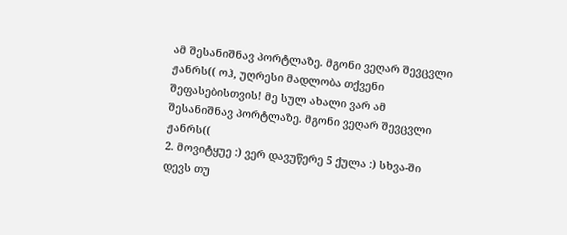ამ შესანიშნავ პორტლაზე. მგონი ვეღარ შევცვლი ჟანრს(( ოჰ, უღრესი მადლობა თქვენი შეფასებისთვის! მე სულ ახალი ვარ ამ შესანიშნავ პორტლაზე. მგონი ვეღარ შევცვლი ჟანრს((
2. მოვიტყუე :) ვერ დავუწერე 5 ქულა :) სხვა-ში დევს თუ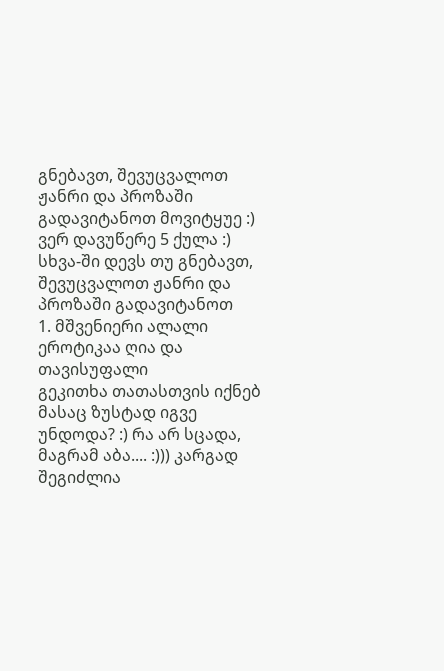გნებავთ, შევუცვალოთ ჟანრი და პროზაში გადავიტანოთ მოვიტყუე :) ვერ დავუწერე 5 ქულა :) სხვა-ში დევს თუ გნებავთ, შევუცვალოთ ჟანრი და პროზაში გადავიტანოთ
1. მშვენიერი ალალი ეროტიკაა ღია და თავისუფალი
გეკითხა თათასთვის იქნებ მასაც ზუსტად იგვე უნდოდა? :) რა არ სცადა, მაგრამ აბა.... :))) კარგად შეგიძლია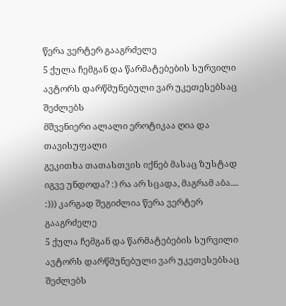წერა ვერტერ გააგრძელე
5 ქულა ჩემგან და წარმატებების სურვილი ავტორს დარწმუნებული ვარ უკეთესებსაც შეძლებს
მშვენიერი ალალი ეროტიკაა ღია და თავისუფალი
გეკითხა თათასთვის იქნებ მასაც ზუსტად იგვე უნდოდა? :) რა არ სცადა, მაგრამ აბა.... :))) კარგად შეგიძლია წერა ვერტერ გააგრძელე
5 ქულა ჩემგან და წარმატებების სურვილი ავტორს დარწმუნებული ვარ უკეთესებსაც შეძლებს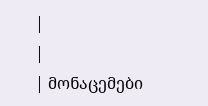|
|
| მონაცემები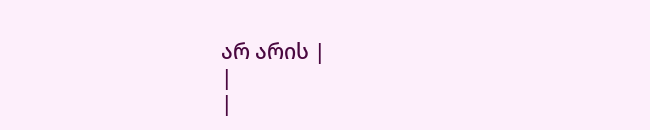არ არის |
|
|